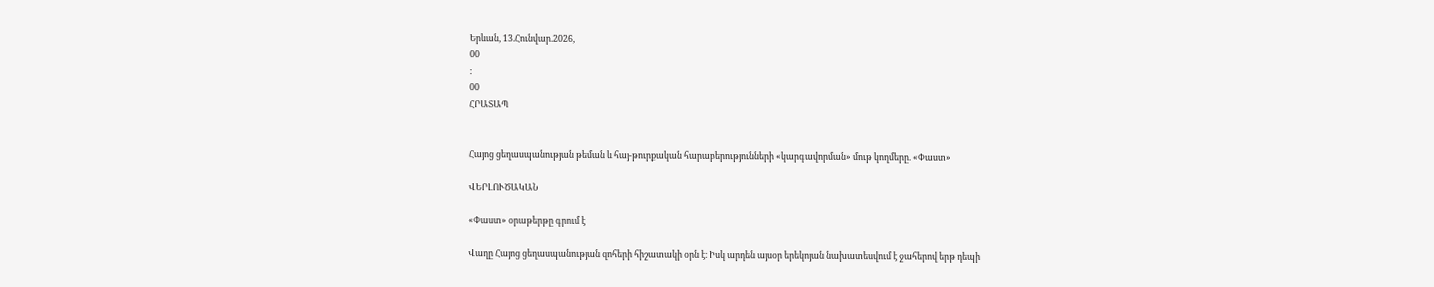Երևան, 13.Հունվար.2026,
00
:
00
ՀՐԱՏԱՊ


Հայոց ցեղասպանության թեման և հայ-թուրքական հարաբերությունների «կարգավորման» մութ կողմերը. «Փաստ»

ՎԵՐԼՈՒԾԱԿԱՆ

«Փաստ» օրաթերթը գրում է

Վաղը Հայոց ցեղասպանության զոհերի հիշատակի օրն է։ Իսկ արդեն այսօր երեկոյան նախատեսվում է ջահերով երթ դեպի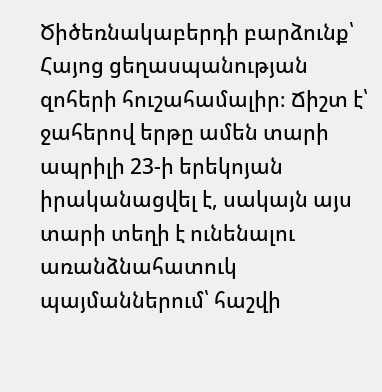Ծիծեռնակաբերդի բարձունք՝ Հայոց ցեղասպանության զոհերի հուշահամալիր։ Ճիշտ է՝ ջահերով երթը ամեն տարի ապրիլի 23-ի երեկոյան իրականացվել է, սակայն այս տարի տեղի է ունենալու առանձնահատուկ պայմաններում՝ հաշվի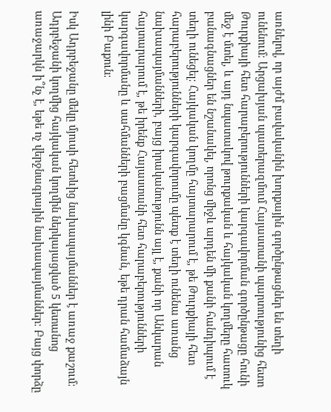առնելով, որ այժմ բավականին խորքային գործընթացներ են տեղի ունենում։ Արցախյան պատերազմում Հայաստանի պարտությունից հետո Թուրքիայի հետ հարաբերությունների կարգավորման գործընթացը հունի մեջ է մտել, և այդ նպատակով թուրքական և հայկական կողմերը հատուկ բանագնացներ են նշանակել, որոնց միջև արդեն մի քանի հանդիպում է տեղի ունեցել։ Հայկական կողմը հայտարարում է, թե Թուրքիայի հետ հարաբերությունների կարգավորումը պետք է տեղի ունենա առանց նախապայմանների, բայց իրականությունն այլ է, քանի որ Անկարան հայտարարում է, թե իրենք Հայաստանի հետ հարաբերությունների կարգավորմանը և սահմանների բացմանը կգնան, եթե դրան համաձայն լինի Բաքուն։

Իսկ Ադրբեջանը մեկը մյուսի հետևից նախապայմաններ է առաջ քաշում։ Ադրբեջանի կողմից հայկական կողմին ներկայացված 5 կետանոց առաջարկն ի՞նչ է, եթե ոչ վերջնագրային նախապայմաններ։ Բայց փորձը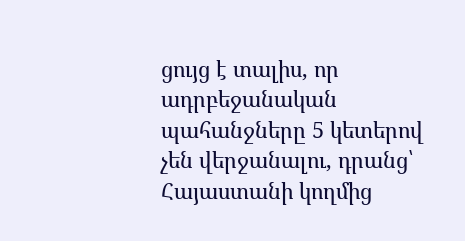ցույց է տալիս, որ ադրբեջանական պահանջները 5 կետերով չեն վերջանալու, դրանց՝ Հայաստանի կողմից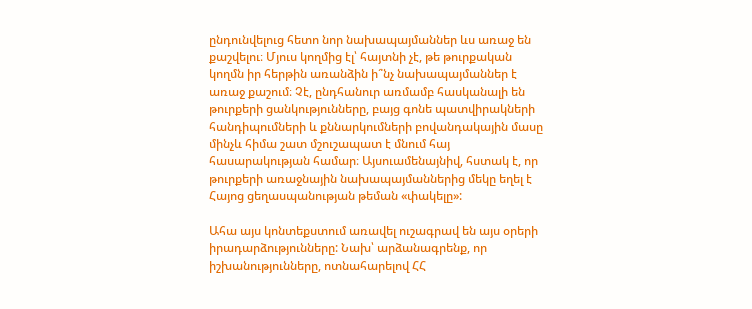ընդունվելուց հետո նոր նախապայմաններ ևս առաջ են քաշվելու։ Մյուս կողմից էլ՝ հայտնի չէ, թե թուրքական կողմն իր հերթին առանձին ի՞նչ նախապայմաններ է առաջ քաշում։ Չէ, ընդհանուր առմամբ հասկանալի են թուրքերի ցանկությունները, բայց գոնե պատվիրակների հանդիպումների և քննարկումների բովանդակային մասը մինչև հիմա շատ մշուշապատ է մնում հայ հասարակության համար։ Այսուամենայնիվ, հստակ է, որ թուրքերի առաջնային նախապայմաններից մեկը եղել է Հայոց ցեղասպանության թեման «փակելը»:

Ահա այս կոնտեքստում առավել ուշագրավ են այս օրերի իրադարձությունները: Նախ՝ արձանագրենք, որ իշխանությունները, ոտնահարելով ՀՀ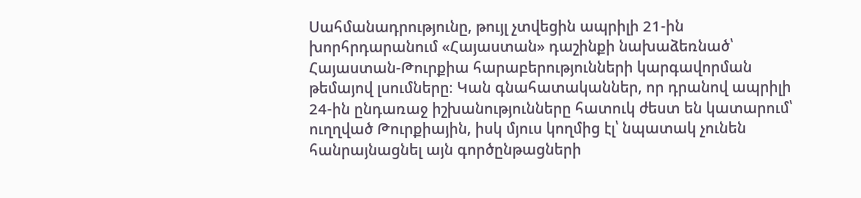Սահմանադրությունը, թույլ չտվեցին ապրիլի 21-ին խորհրդարանում «Հայաստան» դաշինքի նախաձեռնած՝ Հայաստան-Թուրքիա հարաբերությունների կարգավորման թեմայով լսումները։ Կան գնահատականներ, որ դրանով ապրիլի 24-ին ընդառաջ իշխանությունները հատուկ ժեստ են կատարում՝ ուղղված Թուրքիային, իսկ մյուս կողմից էլ՝ նպատակ չունեն հանրայնացնել այն գործընթացների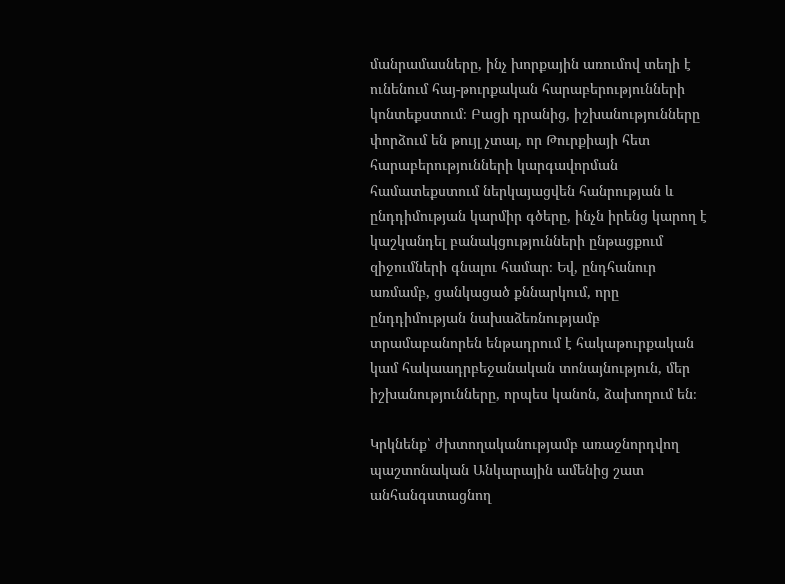մանրամասները, ինչ խորքային առումով տեղի է ունենում հայ-թուրքական հարաբերությունների կոնտեքստում։ Բացի դրանից, իշխանությունները փորձում են թույլ չտալ, որ Թուրքիայի հետ հարաբերությունների կարգավորման համատեքստում ներկայացվեն հանրության և ընդդիմության կարմիր գծերը, ինչն իրենց կարող է կաշկանդել բանակցությունների ընթացքում զիջումների գնալու համար։ Եվ, ընդհանուր առմամբ, ցանկացած քննարկում, որը ընդդիմության նախաձեռնությամբ տրամաբանորեն ենթադրում է հակաթուրքական կամ հակաադրբեջանական տոնայնություն, մեր իշխանությունները, որպես կանոն, ձախողում են։

Կրկնենք՝ ժխտողականությամբ առաջնորդվող պաշտոնական Անկարային ամենից շատ անհանգստացնող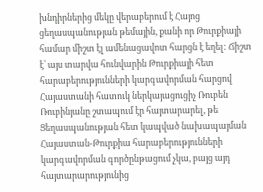խնդիրներից մեկը վերաբերում է Հայոց ցեղասպանության թեմային, քանի որ Թուրքիայի համար միշտ էլ ամենացավոտ հարցն է եղել: Ճիշտ է՝ այս տարվա հունվարին Թուրքիայի հետ հարաբերությունների կարգավորման հարցով Հայաստանի հատուկ ներկայացուցիչ Ռուբեն Ռուբինյանը շտապում էր հայտարարել, թե Ցեղասպանության հետ կապված նախապայման Հայաստան-Թուրքիա հարաբերությունների կարգավորման գործընթացում չկա, բայց այդ հայտարարությունից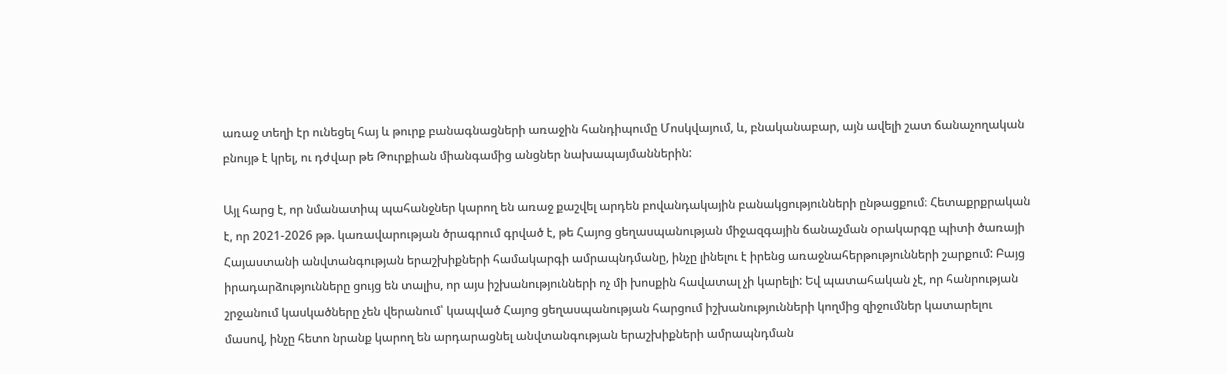առաջ տեղի էր ունեցել հայ և թուրք բանագնացների առաջին հանդիպումը Մոսկվայում, և, բնականաբար, այն ավելի շատ ճանաչողական բնույթ է կրել, ու դժվար թե Թուրքիան միանգամից անցներ նախապայմաններին:

Այլ հարց է, որ նմանատիպ պահանջներ կարող են առաջ քաշվել արդեն բովանդակային բանակցությունների ընթացքում։ Հետաքրքրական է, որ 2021-2026 թթ. կառավարության ծրագրում գրված է, թե Հայոց ցեղասպանության միջազգային ճանաչման օրակարգը պիտի ծառայի Հայաստանի անվտանգության երաշխիքների համակարգի ամրապնդմանը, ինչը լինելու է իրենց առաջնահերթությունների շարքում: Բայց իրադարձությունները ցույց են տալիս, որ այս իշխանությունների ոչ մի խոսքին հավատալ չի կարելի: Եվ պատահական չէ, որ հանրության շրջանում կասկածները չեն վերանում՝ կապված Հայոց ցեղասպանության հարցում իշխանությունների կողմից զիջումներ կատարելու մասով, ինչը հետո նրանք կարող են արդարացնել անվտանգության երաշխիքների ամրապնդման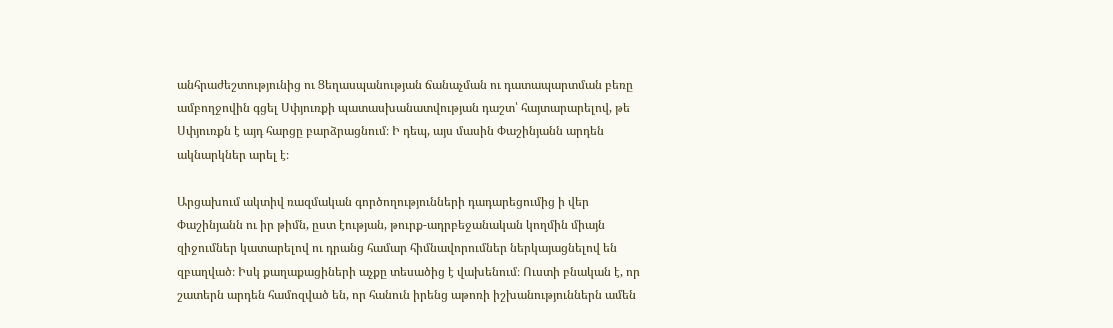անհրաժեշտությունից ու Ցեղասպանության ճանաչման ու դատապարտման բեռը ամբողջովին գցել Սփյուռքի պատասխանատվության դաշտ՝ հայտարարելով, թե Սփյուռքն է այդ հարցը բարձրացնում։ Ի դեպ, այս մասին Փաշինյանն արդեն ակնարկներ արել է։

Արցախում ակտիվ ռազմական գործողությունների դադարեցումից ի վեր Փաշինյանն ու իր թիմն, ըստ էության, թուրք-ադրբեջանական կողմին միայն զիջումներ կատարելով ու դրանց համար հիմնավորումներ ներկայացնելով են զբաղված։ Իսկ քաղաքացիների աչքը տեսածից է վախենում։ Ուստի բնական է, որ շատերն արդեն համոզված են, որ հանուն իրենց աթոռի իշխանություններն ամեն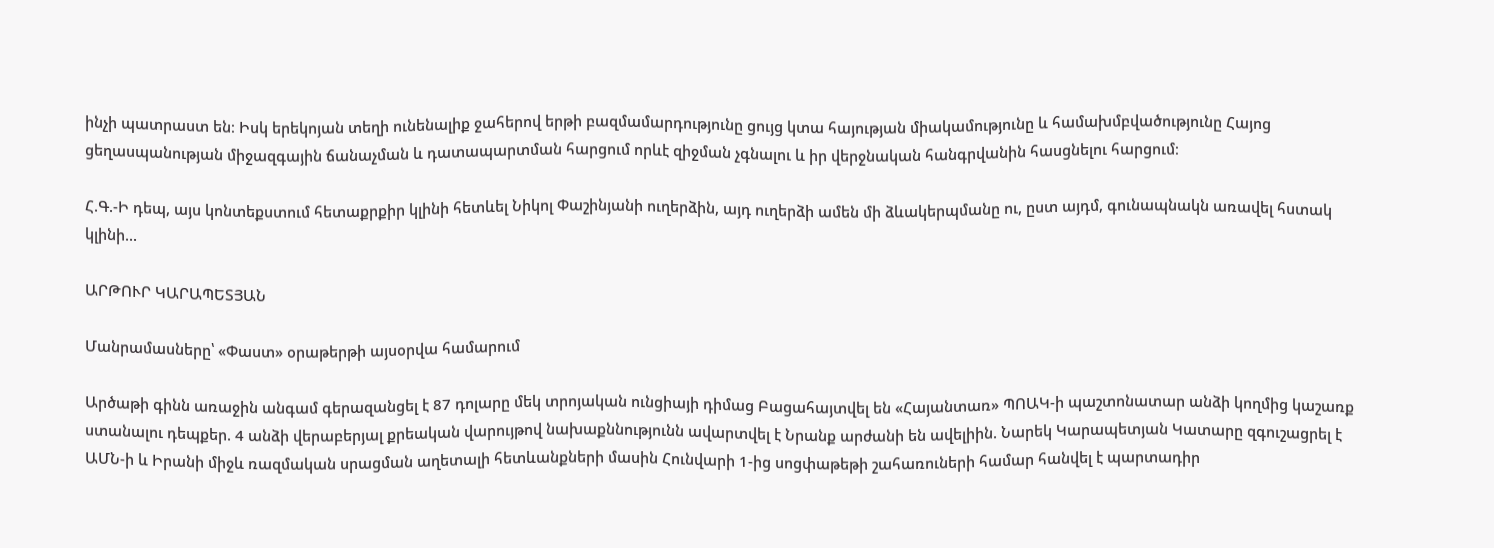ինչի պատրաստ են։ Իսկ երեկոյան տեղի ունենալիք ջահերով երթի բազմամարդությունը ցույց կտա հայության միակամությունը և համախմբվածությունը Հայոց ցեղասպանության միջազգային ճանաչման և դատապարտման հարցում որևէ զիջման չգնալու և իր վերջնական հանգրվանին հասցնելու հարցում։

Հ.Գ.-Ի դեպ, այս կոնտեքստում հետաքրքիր կլինի հետևել Նիկոլ Փաշինյանի ուղերձին, այդ ուղերձի ամեն մի ձևակերպմանը ու, ըստ այդմ, գունապնակն առավել հստակ կլինի...

ԱՐԹՈՒՐ ԿԱՐԱՊԵՏՅԱՆ

Մանրամասները՝ «Փաստ» օրաթերթի այսօրվա համարում

Արծաթի գինն առաջին անգամ գերազանցել է 87 դոլարը մեկ տրոյական ունցիայի դիմաց Բացահայտվել են «Հայանտառ» ՊՈԱԿ-ի պաշտոնատար անձի կողմից կաշառք ստանալու դեպքեր. 4 անձի վերաբերյալ քրեական վարույթով նախաքննությունն ավարտվել է Նրանք արժանի են ավելիին. Նարեկ Կարապետյան Կատարը զգուշացրել է ԱՄՆ-ի և Իրանի միջև ռազմական սրացման աղետալի հետևանքների մասին Հունվարի 1-ից սոցփաթեթի շահառուների համար հանվել է պարտադիր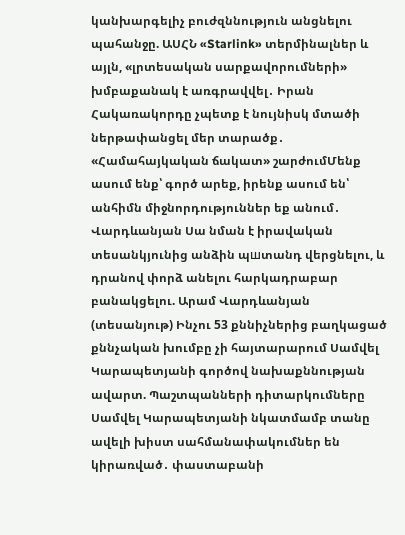կանխարգելիչ բուժզննություն անցնելու պահանջը. ԱՍՀՆ «Starlink» տերմինալներ և այլն, «լրտեսական սարքավորումների» խմբաքանակ է առգրավվել․ Իրան Հակառակորդը չպետք է նույնիսկ մտածի ներթափանցել մեր տարածք․ «Համահայկական ճակատ» շարժումՄենք ասում ենք՝ գործ արեք, իրենք ասում են՝ անհիմն միջնորդություններ եք անում․ Վարդևանյան Սա նման է իրավական տեսանկյունից անձին պшտանդ վերցնելու, և դրանով փորձ անելու հարկադրաբար բանակցելու. Արամ Վարդևանյան (տեսանյութ) Ինչու 53 քննիչներից բաղկացած քննչական խումբը չի հայտարարում Սամվել Կարապետյանի գործով նախաքննության ավարտ. Պաշտպանների դիտարկումները Սամվել Կարապետյանի նկատմամբ տանը ավելի խիստ սահմանափակումներ են կիրառված․ փաստաբանի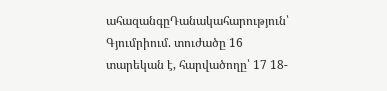ահազանգըԴանակահարություն՝ Գյումրիում. տուժածը 16 տարեկան է, հարվածողը՝ 17 18-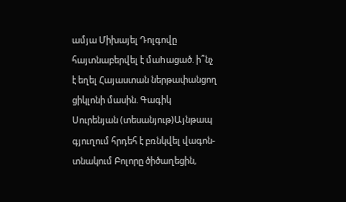ամյա Միխայել Դոլգովը հայտնաբերվել է մաhացած. ի՞նչ է եղել Հայաստան ներթափանցող ցիկլոնի մասին. Գագիկ Սուրենյան (տեսանյութ)Այնթապ գյուղում հրդեհ է բռնկվել վագոն-տնակում Բոլորը ծիծաղեցին,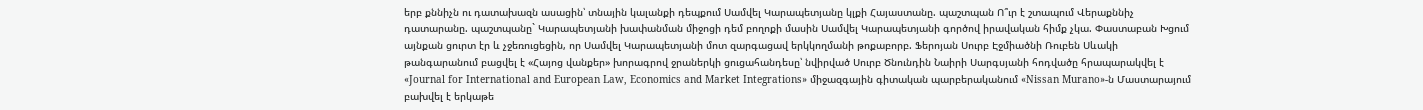երբ քննիչն ու դատախազն ասացին՝ տնային կալանքի դեպքում Սամվել Կարապետյանը կլքի Հայաստանը. պաշտպան Ո՞ւր է շտապում Վերաքննիչ դատարանը. պաշտպանը` Կարապետյանի խափանման միջոցի դեմ բողոքի մասին Սամվել Կարապետյանի գործով իրավական հիմք չկա. Փաստաբան Խցում այնքան ցուրտ էր և չջեռուցեցին, որ Սամվել Կարապետյանի մոտ զարգացավ երկկողմանի թոքաբորբ. Ֆերոյան Սուրբ Էջմիածնի Ռուբեն Սևակի թանգարանում բացվել է «Հայոց վանքեր» խորագրով ջրաներկի ցուցահանդեսը՝ նվիրված Սուրբ Ծնունդին Նաիրի Սարգսյանի հոդվածը հրապարակվել է «Journal for International and European Law, Economics and Market Integrations» միջազգային գիտական պարբերականում «Nissan Murano»-ն Մաստարայում բախվել է երկաթե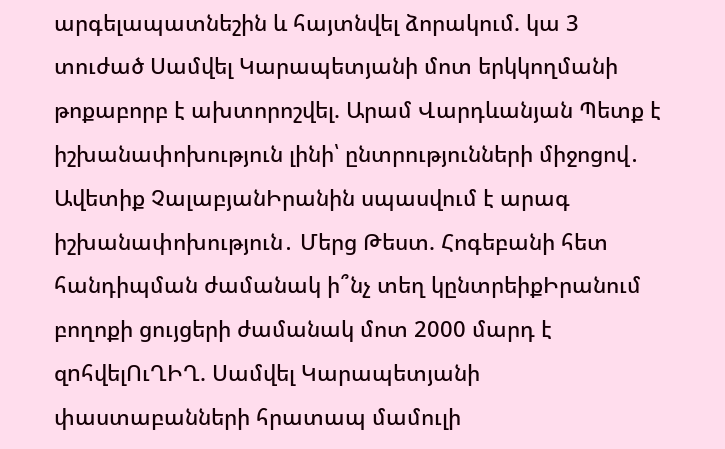արգելապատնեշին և հայտնվել ձորակում. կա 3 տուժած Սամվել Կարապետյանի մոտ երկկողմանի թոքաբորբ է ախտորոշվել. Արամ Վարդևանյան Պետք է իշխանափոխություն լինի՝ ընտրությունների միջոցով․ Ավետիք ՉալաբյանԻրանին սպասվում է արագ իշխանափոխություն․ Մերց Թեստ. Հոգեբանի հետ հանդիպման ժամանակ ի՞նչ տեղ կընտրեիքԻրանում բողոքի ցույցերի ժամանակ մոտ 2000 մարդ է զnհվելՈւՂԻՂ. Սամվել Կարապետյանի փաստաբանների հրատապ մամուլի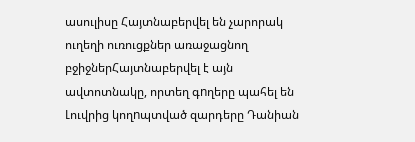ասուլիսը Հայտնաբերվել են չարորակ ուղեղի ուռուցքներ առաջացնող բջիջներՀայտնաբերվել է այն ավտոտնակը, որտեղ գnղերը պահել են Լուվրից կողnպտված զարդերը Դանիան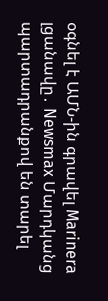օգնել է ԱՄՆ-ին գրավել Marinera լցանավը․ Newsmax Մարդկանց պարտադրանքով են տարել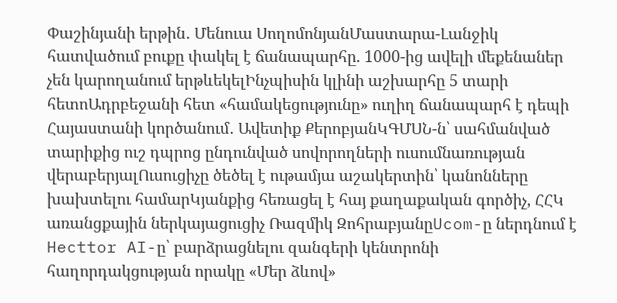Փաշինյանի երթին․ Մենուա ՍողոմոնյանՄաստարա-Լանջիկ հատվածում բուքը փակել է ճանապարհը. 1000-ից ավելի մեքենաներ չեն կարողանում երթևեկելԻնչպիսին կլինի աշխարհը 5 տարի հետոԱդրբեջանի հետ «համակեցությունը» ուղիղ ճանապարհ է դեպի Հայաստանի կործանում․ Ավետիք ՔերոբյանԿԳՄՍՆ-ն՝ սահմանված տարիքից ուշ դպրոց ընդունված սովորողների ուսումնառության վերաբերյալՈւսուցիչը ծեծել է ութամյա աշակերտին՝ կանոնները խախտելու համարԿյանքից հեռացել է հայ քաղաքական գործիչ, ՀՀԿ առանցքային ներկայացուցիչ Ռազմիկ ԶոհրաբյանըUcom-ը ներդնում է Hecttor AI-ը՝ բարձրացնելու զանգերի կենտրոնի հաղորդակցության որակը «Մեր ձևով»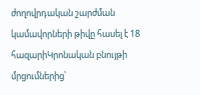ժողովրդական շարժման կամավորների թիվը հասել է 18 հազարիԿրոնական բնույթի մրցումներից՝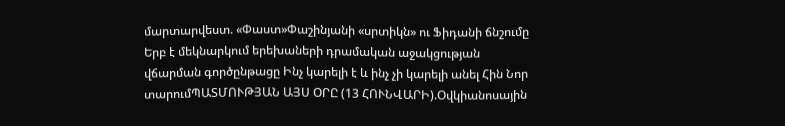մարտարվեստ. «Փաստ»Փաշինյանի «սրտիկն» ու Ֆիդանի ճնշումը Երբ է մեկնարկում երեխաների դրամական աջակցության վճարման գործընթացը Ինչ կարելի է և ինչ չի կարելի անել Հին Նոր տարումՊԱՏՄՈՒԹՅԱՆ ԱՅՍ ՕՐԸ (13 ՀՈՒՆՎԱՐԻ).Օվկիանոսային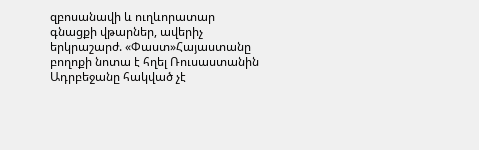զբոսանավի և ուղևորատար գնացքի վթարներ, ավերիչ երկրաշարժ. «Փաստ»Հայաստանը բողոքի նոտա է հղել Ռուսաստանին Ադրբեջանը հակված չէ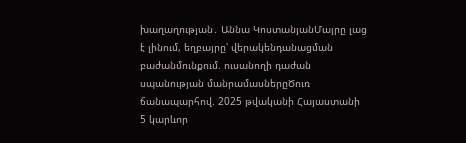խաղաղության․ Աննա ԿոստանյանՄայրը լաց է լինում, եղբայրը՝ վերակենդանացման բաժանմունքում. ուսանողի դաժան սպանության մանրամասներըԾուռ ճանապարհով. 2025 թվականի Հայաստանի 5 կարևոր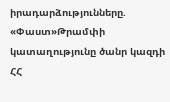իրադարձությունները. «Փաստ»Թրամփի կատաղությունը ծանր կազդի ՀՀ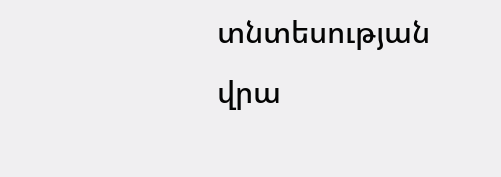տնտեսության վրա